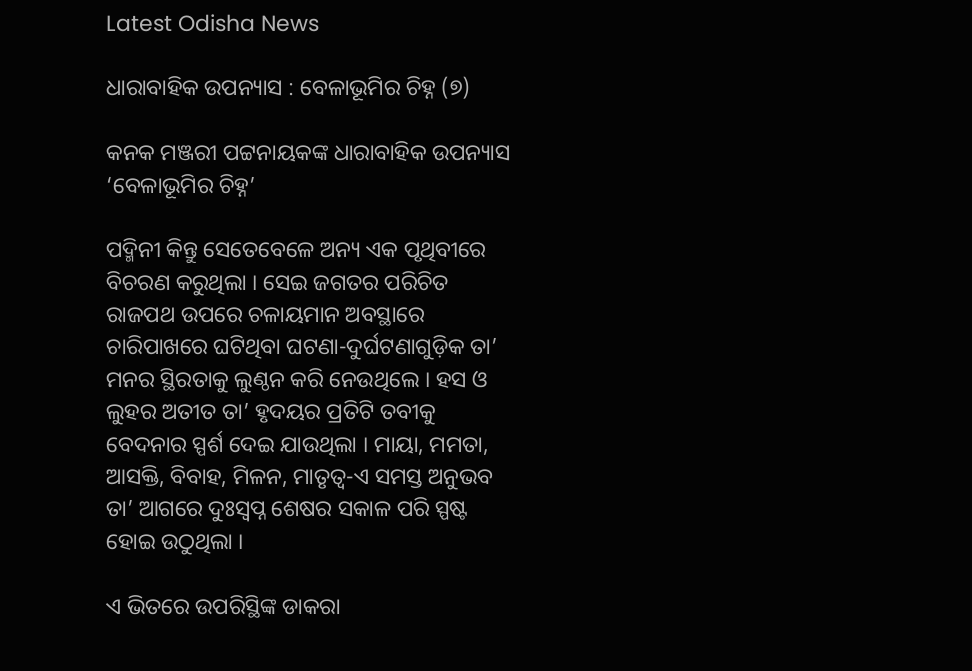Latest Odisha News

ଧାରାବାହିକ ଉପନ୍ୟାସ : ବେଳାଭୂମିର ଚିହ୍ନ (୭)

କନକ ମଞ୍ଜରୀ ପଟ୍ଟନାୟକଙ୍କ ଧାରାବାହିକ ଉପନ୍ୟାସ ‘ବେଳାଭୂମିର ଚିହ୍ନ’

ପଦ୍ମିନୀ କିନ୍ତୁ ସେତେବେଳେ ଅନ୍ୟ ଏକ ପୃଥିବୀରେ ବିଚରଣ କରୁଥିଲା । ସେଇ ଜଗତର ପରିଚିତ ରାଜପଥ ଉପରେ ଚଳାୟମାନ ଅବସ୍ଥାରେ ଚାରିପାଖରେ ଘଟିଥିବା ଘଟଣା-ଦୁର୍ଘଟଣାଗୁଡ଼ିକ ତା’ ମନର ସ୍ଥିରତାକୁ ଲୁଣ୍ଠନ କରି ନେଉଥିଲେ । ହସ ଓ ଲୁହର ଅତୀତ ତା’ ହୃଦୟର ପ୍ରତିଟି ତବୀକୁ ବେଦନାର ସ୍ପର୍ଶ ଦେଇ ଯାଉଥିଲା । ମାୟା, ମମତା, ଆସକ୍ତି, ବିବାହ, ମିଳନ, ମାତୃତ୍ୱ-ଏ ସମସ୍ତ ଅନୁଭବ ତା’ ଆଗରେ ଦୁଃସ୍ୱପ୍ନ ଶେଷର ସକାଳ ପରି ସ୍ପଷ୍ଟ ହୋଇ ଉଠୁଥିଲା ।

ଏ ଭିତରେ ଉପରିସ୍ଥିଙ୍କ ଡାକରା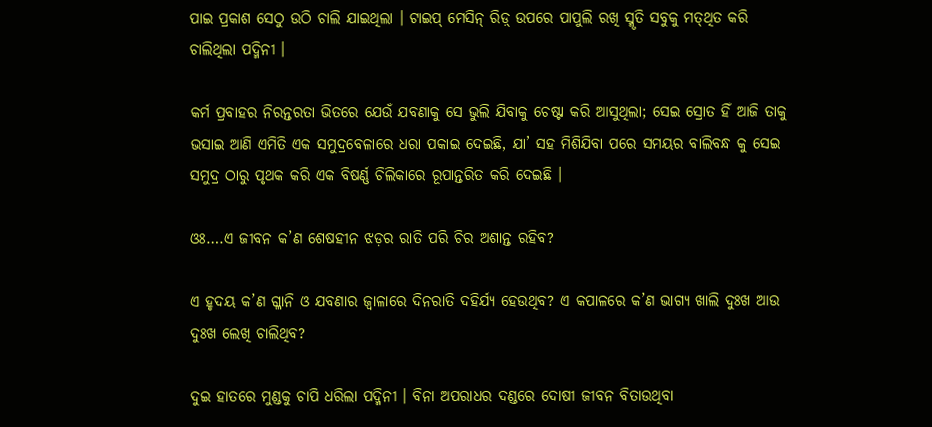ପାଇ ପ୍ରକାଶ ସେଠୁ ଉଠି ଚାଲି ଯାଇଥିଲା । ଟାଇପ୍ ମେସିନ୍ ରିଡ଼୍ ଉପରେ ପାପୁଲି ରଖି ସ୍ମୃତି ସବୁକୁ ମତ୍‌ଥିତ କରି ଚାଲିଥିଲା ପଦ୍ମିନୀ ।

କର୍ମ ପ୍ରବାହର ନିରନ୍ତରତା ଭିତରେ ଯେଉଁ ଯବଣାକୁ ସେ ଭୁଲି ଯିବାକୁ ଚେଷ୍ଟା କରି ଆସୁଥିଲା; ସେଇ ସ୍ରୋତ ହିଁ ଆଜି ତାକୁ ଭସାଇ ଆଣି ଏମିତି ଏକ ସମୁଦ୍ରବେଳାରେ ଧରା ପକାଇ ଦେଇଛି, ଯା’ ସହ ମିଶିଯିବା ପରେ ସମୟର ବାଲିବନ୍ଧ କୁ ସେଇ ସମୁଦ୍ର ଠାରୁ ପୃଥକ କରି ଏକ ବିଷର୍ଣ୍ଣ ଚିଲିକାରେ ରୂପାନ୍ତରିତ କରି ଦେଇଛି ।

ଓଃ….ଏ ଜୀବନ କ’ଣ ଶେଷହୀନ ଝଡ଼ର ରାତି ପରି ଚିର ଅଶାନ୍ତ ରହିବ?

ଏ ହୃଦୟ କ’ଣ ଗ୍ଳାନି ଓ ଯବଣାର ଜ୍ୱାଳାରେ ଦିନରାତି ଦହିର୍ଯ୍ୟ ହେଉଥିବ? ଏ କପାଳରେ କ’ଣ ଭାଗ୍ୟ ଖାଲି ଦୁଃଖ ଆଉ ଦୁଃଖ ଲେଖି ଚାଲିଥିବ?

ଦୁଇ ହାତରେ ମୁଣ୍ଡକୁ ଚାପି ଧରିଲା ପଦ୍ମିନୀ । ବିନା ଅପରାଧର ଦଣ୍ଡରେ ଦୋଷୀ ଜୀବନ ବିତାଉଥିବା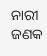ନାରୀ ଜଣକ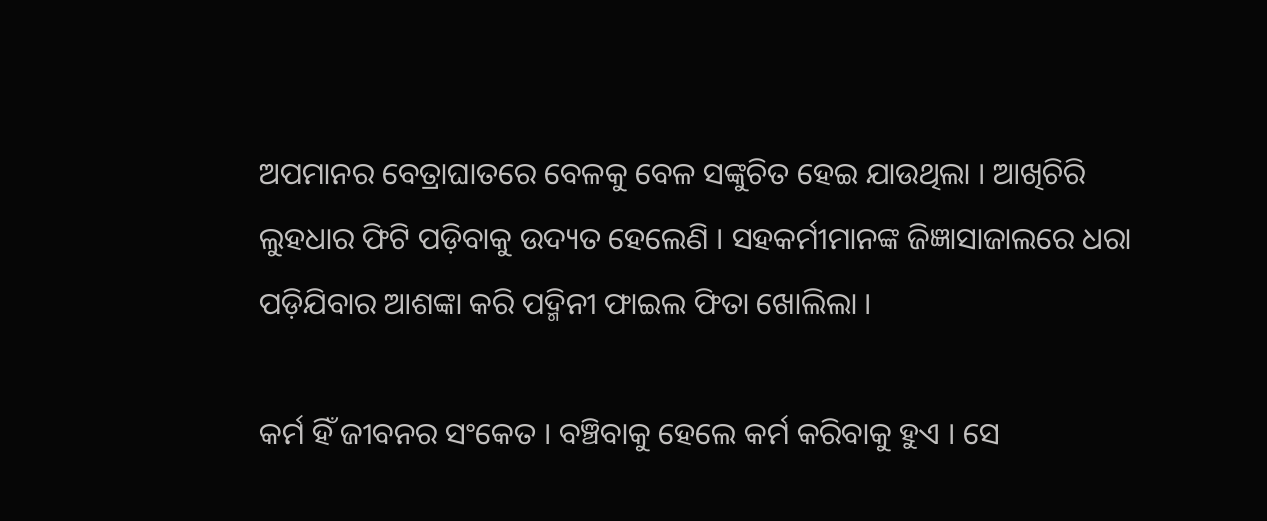ଅପମାନର ବେତ୍ରାଘାତରେ ବେଳକୁ ବେଳ ସଙ୍କୁଚିତ ହେଇ ଯାଉଥିଲା । ଆଖିଚିରି ଲୁହଧାର ଫିଟି ପଡ଼ିବାକୁ ଉଦ୍ୟତ ହେଲେଣି । ସହକର୍ମୀମାନଙ୍କ ଜିଜ୍ଞାସାଜାଲରେ ଧରା ପଡ଼ିଯିବାର ଆଶଙ୍କା କରି ପଦ୍ମିନୀ ଫାଇଲ ଫିତା ଖୋଲିଲା ।

କର୍ମ ହିଁ ଜୀବନର ସଂକେତ । ବଞ୍ଚିବାକୁ ହେଲେ କର୍ମ କରିବାକୁ ହୁଏ । ସେ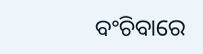ବଂଚିବାରେ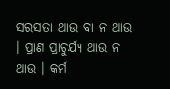ସରସତା ଥାଉ ବା ନ ଥାଉ । ପ୍ରାଣ ପ୍ରାଚୁର୍ଯ୍ୟ ଥାଉ ନ ଥାଉ । କର୍ମ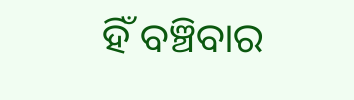ହିଁ ବଞ୍ଚିବାର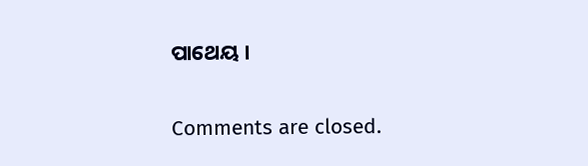ପାଥେୟ ।

Comments are closed.